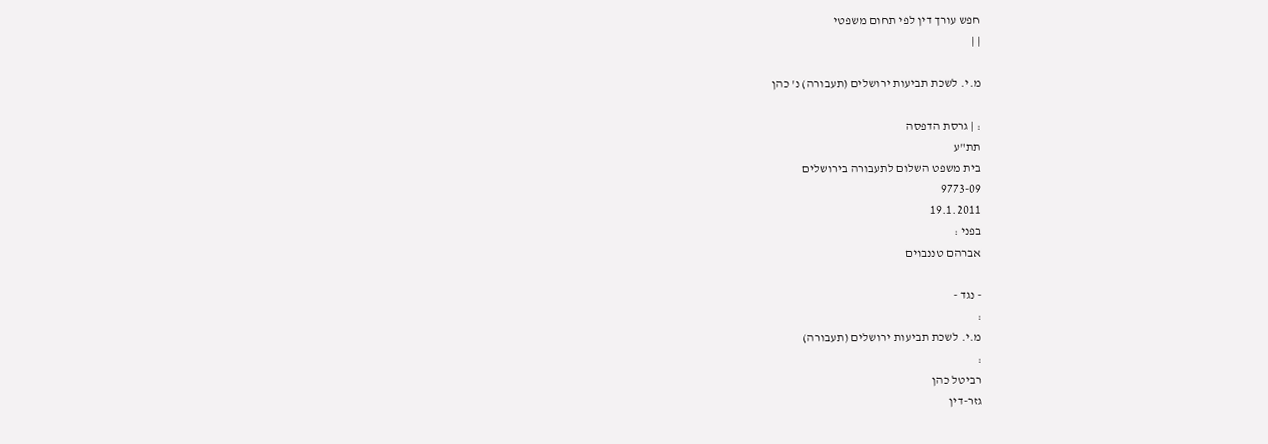חפש עורך דין לפי תחום משפטי
| |

מ.י. לשכת תביעות ירושלים (תעבורה) נ' כהן

: | גרסת הדפסה
תת"ע
בית משפט השלום לתעבורה בירושלים
9773-09
19.1.2011
בפני :
אברהם טננבוים

- נגד -
:
מ.י. לשכת תביעות ירושלים (תעבורה)
:
רביטל כהן
גזר-דין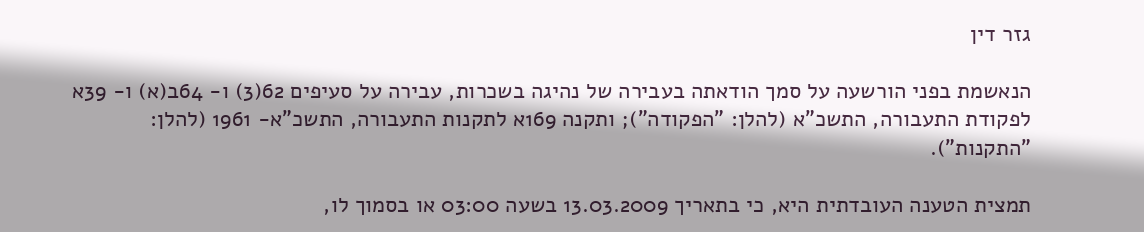גזר דין

הנאשמת בפני הורשעה על סמך הודאתה בעבירה של נהיגה בשכרות, עבירה על סעיפים 62(3) ו- 64ב(א) ו- 39א לפקודת התעבורה, התשכ"א (להלן: "הפקודה"); ותקנה 169א לתקנות התעבורה, התשכ"א- 1961 (להלן: "התקנות").

תמצית הטענה העובדתית היא, כי בתאריך 13.03.2009 בשעה 03:00 או בסמוך לו,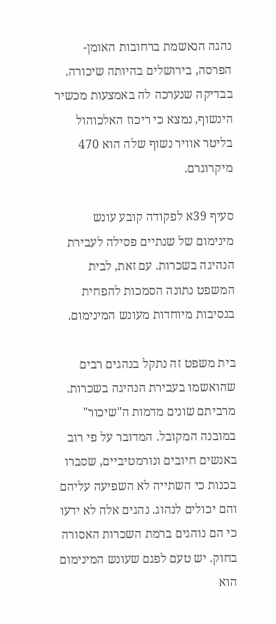נהגה הנאשמת ברחובות האומן- הפרסה, בירושלים בהיותה שיכורה. בבדיקה שנערכה לה באמצעות מכשיר הינשוף, נמצא כי ריכוז האלכוהול בליטר אוויר נשוף שלה הוא 470 מיקרוגרם.

סעיף 39א לפקודה קובע עונש מינימום של שנתיים פסילה לעבירת הנהיגה בשכרות. עם זאת, לבית המשפט נתונה הסמכות להפחית בנסיבות מיוחדות מעונש המינימום.

בית משפט זה נתקל בנהגים רבים שהואשמו בעבירת הנהיגה בשכרות. מרביתם שונים מדמות ה"שיכור" במובנה המקובל. המדובר על פי רוב באנשים חיובים ונורמטיביים, שסברו בכנות כי השתייה לא השפיעה עליהם והם יכולים לנהוג. נהגים אלה לא ידעו כי הם נוהגים ברמת השכרות האסורה בחוק. יש טעם לפגם שעונש המינימום הוא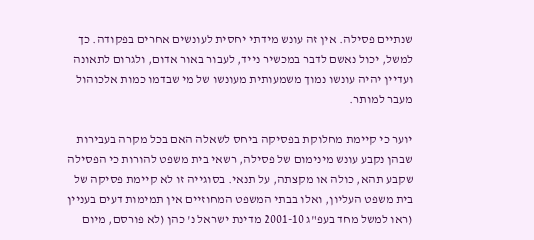שנתיים פסילה. אין זה עונש מידתי יחסית לעונשים אחרים בפקודה. כך למשל, יכול נאשם לדבר במכשיר נייד, לעבור באור אדום, ולגרום לתאונה ועדיין יהיה עונשו נמוך משמעותית מעונשו של מי שבדמו כמות אלכוהול מעבר למותר.

יוער כי קיימת מחלוקת בפסיקה ביחס לשאלה האם בכל מקרה בעבירות שבהן נקבע עונש מינימום של פסילה, רשאי בית משפט להורות כי הפסילה שקבע תהא, כולה או מקצתה, על תנאי. בסוגייה זו לא קיימת פסיקה של בית משפט העליון, ואלו בבתי המשפט המחוזיים אין תמימות דעים בעניין (ראו למשל מחד בעפ"ג 2001-10 מדינת ישראל נ' כהן (לא פורסם, מיום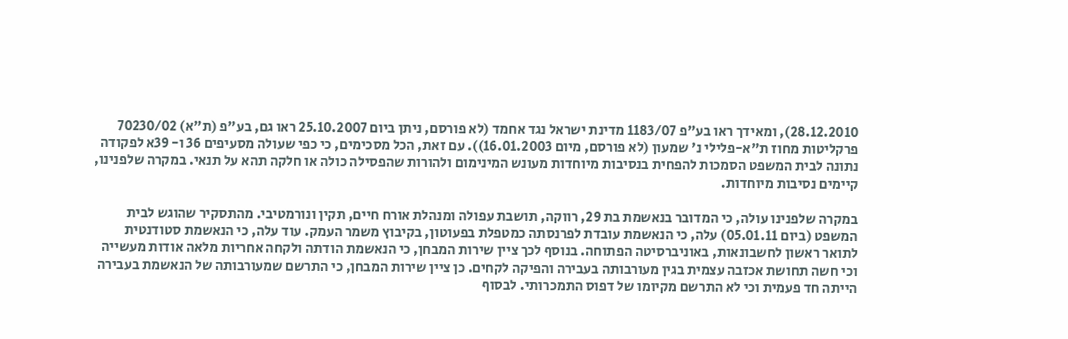28.12.2010), ומאידך ראו בע"פ 1183/07 מדינת ישראל נגד אחמד (לא פורסם, ניתן ביום 25.10.2007 ראו גם, בע"פ (ת"א) 70230/02 פרקליטות מחוז ת"א-פלילי נ' שמעון (לא פורסם, מיום 16.01.2003)). עם זאת, הכל מסכימים, כי כפי שעולה מסעיפים 36 ו- 39א לפקודה נתונה לבית המשפט הסמכות להפחית בנסיבות מיוחדות מעונש המינימום ולהורות שהפסילה כולה או חלקה תהא על תנאי. במקרה שלפנינו, קיימים נסיבות מיוחדות.

במקרה שלפנינו עולה, כי המדובר בנאשמת בת 29, רווקה, תושבת עפולה ומנהלת אורח חיים, תקין ונורמטיבי. מהתסקיר שהוגש לבית המשפט (ביום 05.01.11) עלה, כי הנאשמת עובדת לפרנסתה כמטפלת בפעוטון, בקיבוץ משמר העמק. עוד עלה, כי הנאשמת סטודנטית לתואר ראשון לחשבונאות, באוניברסיטה הפתוחה. בנוסף לכך ציין שירות המבחן, כי הנאשמת הודתה ולקחה אחריות מלאה אודות מעשייה וכי חשה תחושת אכזבה עצמית בגין מעורבותה בעבירה והפיקה לקחים. כן ציין שירות המבחן, כי התרשם שמעורבותה של הנאשמת בעבירה הייתה חד פעמית וכי לא התרשם מקיומו של דפוס התמכרותי. לבסוף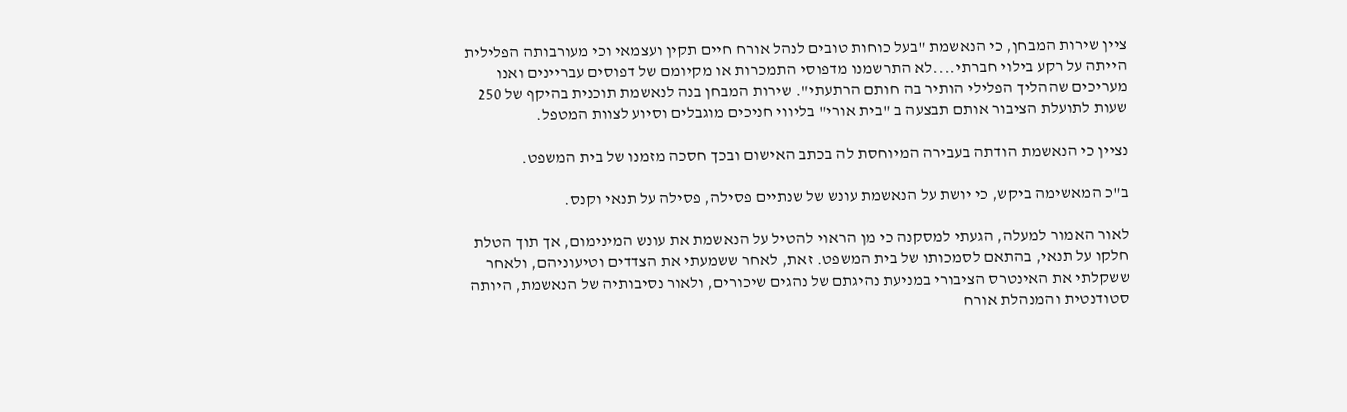ציין שירות המבחן, כי הנאשמת "בעל כוחות טובים לנהל אורח חיים תקין ועצמאי וכי מעורבותה הפלילית הייתה על רקע בילוי חברתי....לא התרשמנו מדפוסי התמכרות או מקיומם של דפוסים עבריינים ואנו מעריכים שההליך הפלילי הותיר בה חותם הרתעתי". שירות המבחן בנה לנאשמת תוכנית בהיקף של 250 שעות לתועלת הציבור אותם תבצעה ב "בית אורי" בליווי חניכים מוגבלים וסיוע לצוות המטפל.

נציין כי הנאשמת הודתה בעבירה המיוחסת לה בכתב האישום ובכך חסכה מזמנו של בית המשפט.

ב"כ המאשימה ביקש, כי יושת על הנאשמת עונש של שנתיים פסילה, פסילה על תנאי וקנס.

לאור האמור למעלה, הגעתי למסקנה כי מן הראוי להטיל על הנאשמת את עונש המינימום, אך תוך הטלת חלקו על תנאי, בהתאם לסמכותו של בית המשפט. זאת, לאחר ששמעתי את הצדדים וטיעוניהם, ולאחר ששקלתי את האינטרס הציבורי במניעת נהיגתם של נהגים שיכורים, ולאור נסיבותיה של הנאשמת, היותה סטודנטית והמנהלת אורח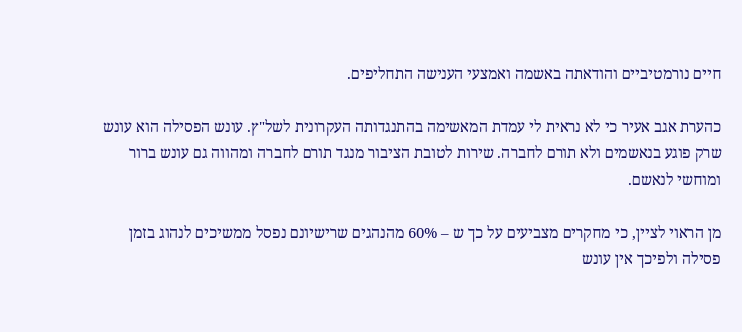חיים נורמטיביים והודאתה באשמה ואמצעי הענישה התחליפים.

כהערת אגב אעיר כי לא נראית לי עמדת המאשימה בהתנגדותה העקרונית לשל"ץ. עונש הפסילה הוא עונש שרק פוגע בנאשמים ולא תורם לחברה. שירות לטובת הציבור מנגד תורם לחברה ומהווה גם עונש ברור ומוחשי לנאשם.

מן הראוי לציין, כי מחקרים מצביעים על כך ש – 60% מהנהגים שרישיונם נפסל ממשיכים לנהוג בזמן פסילה ולפיכך אין עונש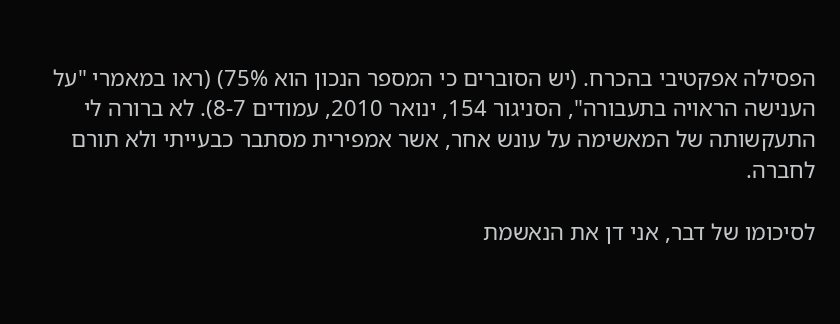הפסילה אפקטיבי בהכרח. (יש הסוברים כי המספר הנכון הוא 75%) (ראו במאמרי "על הענישה הראויה בתעבורה", הסניגור 154, ינואר 2010, עמודים 8-7). לא ברורה לי התעקשותה של המאשימה על עונש אחר, אשר אמפירית מסתבר כבעייתי ולא תורם לחברה.

לסיכומו של דבר, אני דן את הנאשמת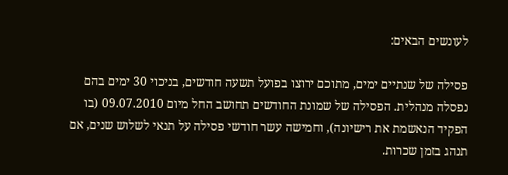לעונשים הבאים:

פסילה של שנתיים ימים, מתוכם ירוצו בפועל תשעה חודשים, בניכוי 30 ימים בהם נפסלה מנהלית. הפסילה של שמונת החודשים תחושב החל מיום 09.07.2010 (בו הפקיד הנאשמת את רישיונה), וחמישה עשר חודשי פסילה על תנאי לשלוש שנים, אם תנהג בזמן שכרות.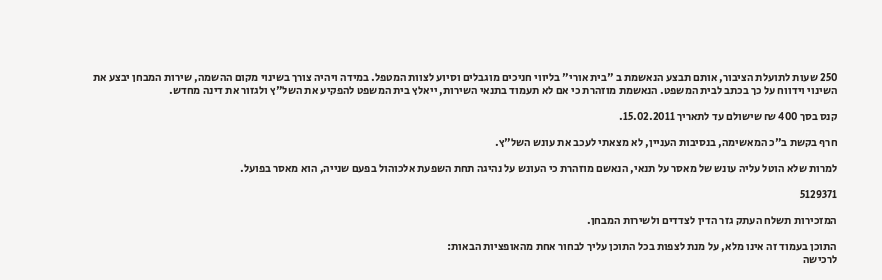250 שעות לתועלת הציבור, אותם תבצע הנאשמת ב "בית אורי" בליווי חניכים מוגבלים וסיוע לצוות המטפל. במידה ויהיה צורך בשינוי מקום ההשמה, שירות המבחן יבצע את השינוי וידווח על כך בכתב לבית המשפט. הנאשמת מוזהרת כי אם לא תעמוד בתנאי השירות, ייאלץ בית המשפט להפקיע את השל"ץ ולגזור את דינה מחדש.

קנס בסך 400 ₪ שישולם עד לתאריך 15.02.2011.

חרף בקשת ב"כ המאשימה, בנסיבות העניין, לא מצאתי לעכב את עונש השל"ץ.

למרות שלא הוטל עליה עונש של מאסר על תנאי, הנאשם מוזהרת כי העונש על נהיגה תחת השפעת אלכוהול בפעם שנייה, הוא מאסר בפועל.

5129371

המזכירות תשלח העתק גזר הדין לצדדים ולשירות המבחן.

התוכן בעמוד זה אינו מלא, על מנת לצפות בכל התוכן עליך לבחור אחת מהאופציות הבאות:
לרכישה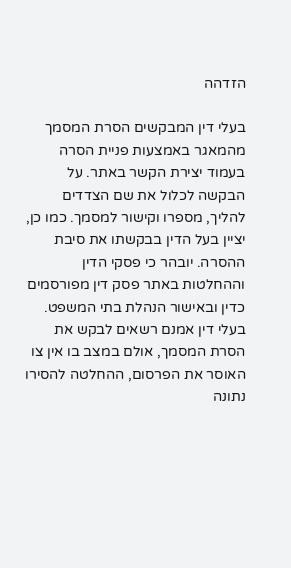הזדהה

בעלי דין המבקשים הסרת המסמך מהמאגר באמצעות פניית הסרה בעמוד יצירת הקשר באתר. על הבקשה לכלול את שם הצדדים להליך, מספרו וקישור למסמך. כמו כן, יציין בעל הדין בבקשתו את סיבת ההסרה. יובהר כי פסקי הדין וההחלטות באתר פסק דין מפורסמים כדין ובאישור הנהלת בתי המשפט. בעלי דין אמנם רשאים לבקש את הסרת המסמך, אולם במצב בו אין צו האוסר את הפרסום, ההחלטה להסירו נתונה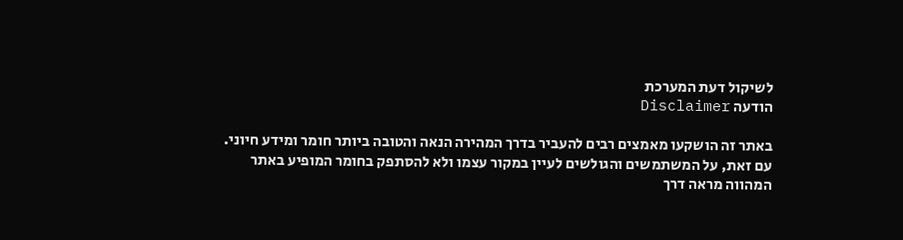לשיקול דעת המערכת
הודעה Disclaimer

באתר זה הושקעו מאמצים רבים להעביר בדרך המהירה הנאה והטובה ביותר חומר ומידע חיוני. עם זאת, על המשתמשים והגולשים לעיין במקור עצמו ולא להסתפק בחומר המופיע באתר המהווה מראה דרך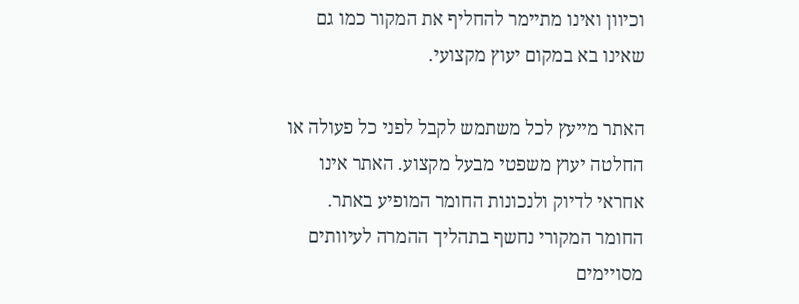וכיוון ואינו מתיימר להחליף את המקור כמו גם שאינו בא במקום יעוץ מקצועי.

האתר מייעץ לכל משתמש לקבל לפני כל פעולה או החלטה יעוץ משפטי מבעל מקצוע. האתר אינו אחראי לדיוק ולנכונות החומר המופיע באתר. החומר המקורי נחשף בתהליך ההמרה לעיוותים מסויימים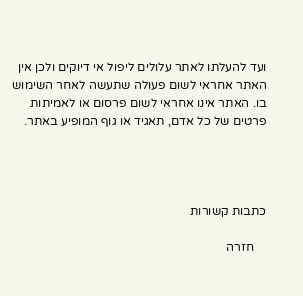ועד להעלתו לאתר עלולים ליפול אי דיוקים ולכן אין האתר אחראי לשום פעולה שתעשה לאחר השימוש בו. האתר אינו אחראי לשום פרסום או לאמיתות פרטים של כל אדם, תאגיד או גוף המופיע באתר.




כתבות קשורות

    חזרה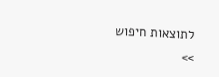לתוצאות חיפוש >>